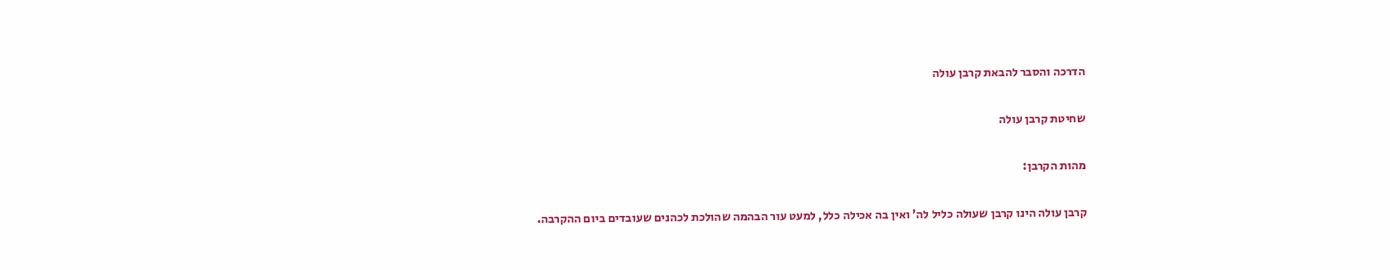הדרכה והסבר להבאת קרבן עולה

שחיטת קרבן עולה

מהות הקרבן:

קרבן עולה הינו קרבן שעולה כליל לה' ואין בה אכילה כלל, למעט עור הבהמה שהולכת לכהנים שעובדים ביום ההקרבה.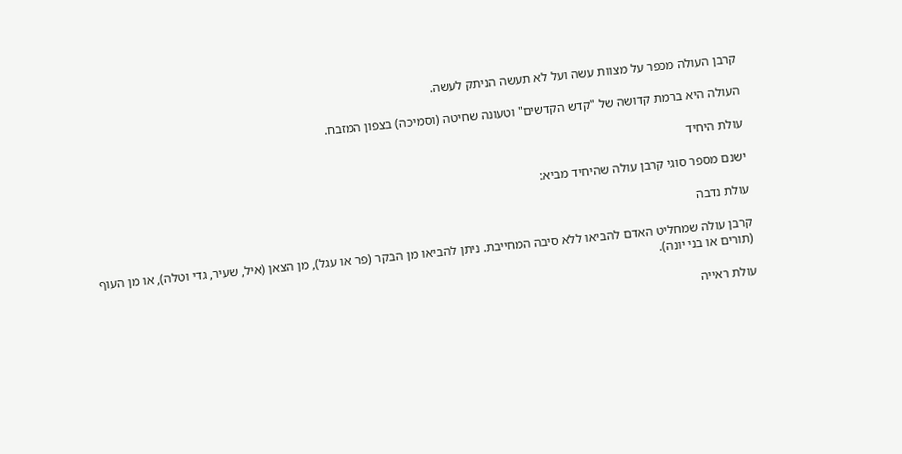קרבן העולה מכפר על מצוות עשה ועל לא תעשה הניתק לעשה.

העולה היא ברמת קדושה של "קדש הקדשים" וטעונה שחיטה (וסמיכה) בצפון המזבח.

עולת היחיד

ישנם מספר סוגי קרבן עולה שהיחיד מביא:

עולת נדבה

קרבן עולה שמחליט האדם להביאו ללא סיבה המחייבת. ניתן להביאו מן הבקר (פר או עגל), מן הצאן (איל, שעיר, גדי וטלה), או מן העוף (תורים או בני יונה).

עולת ראייה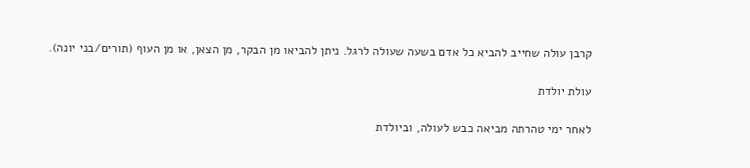קרבן עולה שחייב להביא כל אדם בשעה שעולה לרגל. ניתן להביאו מן הבקר, מן הצאן, או מן העוף (תורים/בני יונה).

עולת יולדת

לאחר ימי טהרתה מביאה כבש לעולה, וביולדת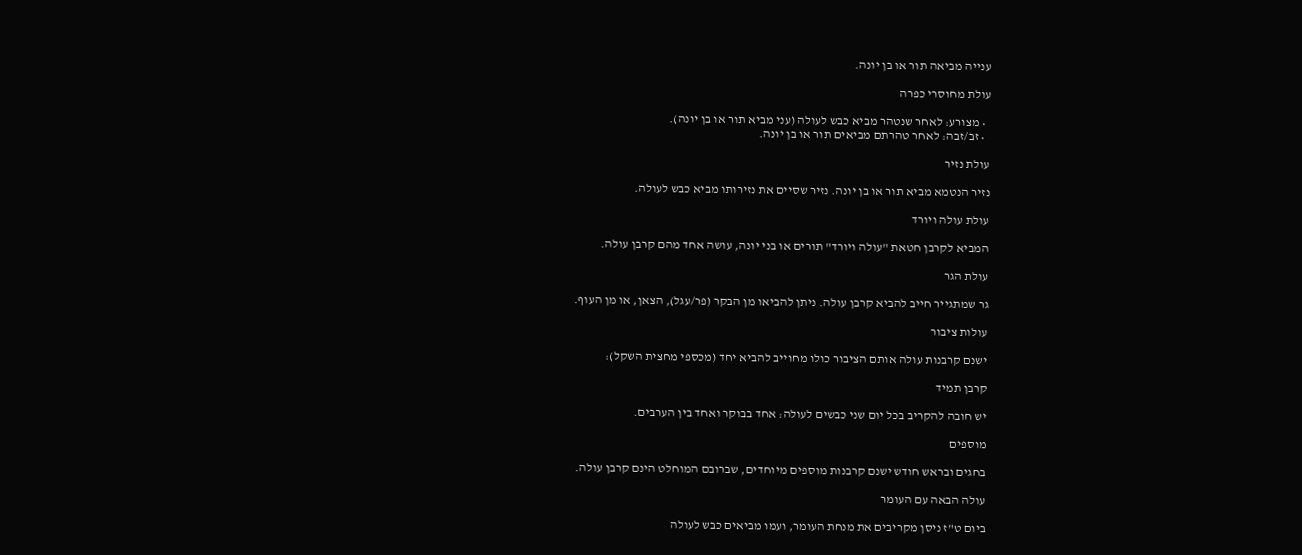ענייה מביאה תור או בן יונה.

עולת מחוסרי כפרה

  • מצורע: לאחר שנטהר מביא כבש לעולה (עני מביא תור או בן יונה).
  • זב/זבה: לאחר טהרתם מביאים תור או בן יונה.

עולת נזיר

נזיר הנטמא מביא תור או בן יונה. נזיר שסיים את נזירותו מביא כבש לעולה.

עולת עולה ויורד

המביא לקרבן חטאת "עולה ויורד" תורים או בני יונה, עושה אחד מהם קרבן עולה.

עולת הגר

גר שמתגייר חייב להביא קרבן עולה. ניתן להביאו מן הבקר (פר/עגל), הצאן, או מן העוף.

עולות ציבור

ישנם קרבנות עולה אותם הציבור כולו מחוייב להביא יחד (מכספי מחצית השקל):

קרבן תמיד

יש חובה להקריב בכל יום שני כבשים לעולה: אחד בבוקר ואחד בין הערבים.

מוספים

בחגים ובראש חודש ישנם קרבנות מוספים מיוחדים, שברובם המוחלט הינם קרבן עולה.

עולה הבאה עם העומר

ביום ט"ז ניסן מקריבים את מנחת העומר, ועמו מביאים כבש לעולה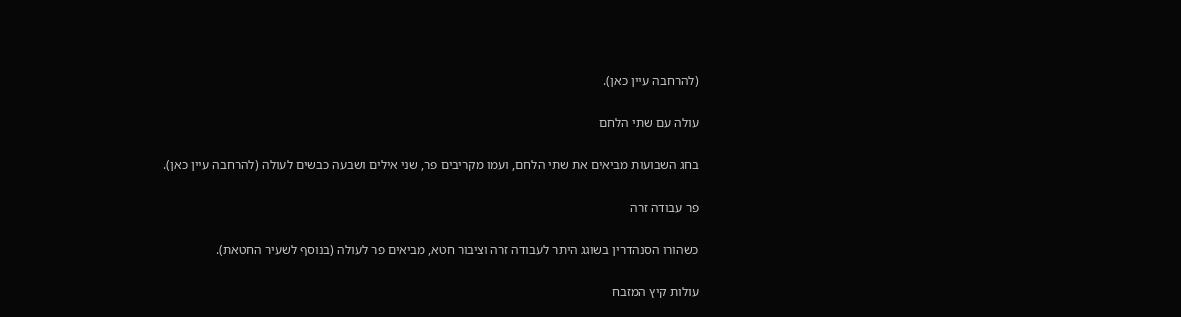(להרחבה עיין כאן).

עולה עם שתי הלחם

בחג השבועות מביאים את שתי הלחם, ועמו מקריבים פר, שני אילים ושבעה כבשים לעולה (להרחבה עיין כאן).

פר עבודה זרה

כשהורו הסנהדרין בשוגג היתר לעבודה זרה וציבור חטא, מביאים פר לעולה (בנוסף לשעיר החטאת).

עולות קיץ המזבח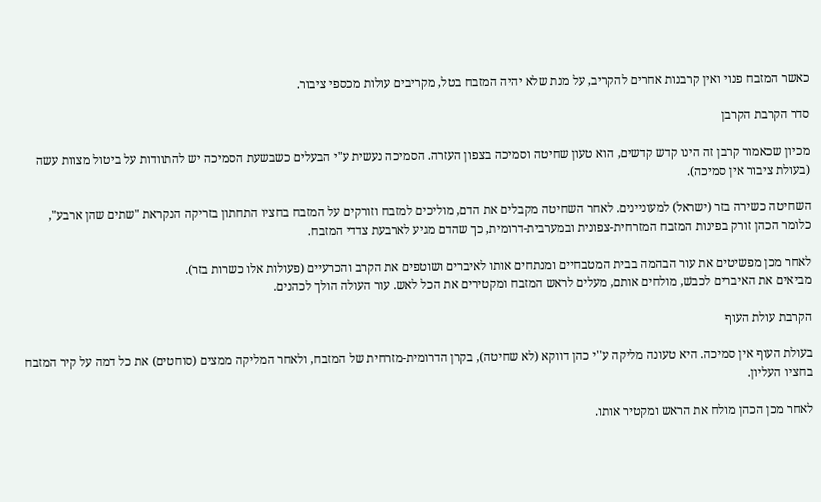כאשר המזבח פנוי ואין קרבנות אחרים להקריב, על מנת שלא יהיה המזבח בטל, מקריבים עולות מכספי ציבור.

סדר הקרבת הקרבן

מכיון שכאמור קרבן זה הינו קדש קדשים, הוא טעון שחיטה וסמיכה בצפון העזרה. הסמיכה נעשית ע"י הבעלים כשבשעת הסמיכה יש להתוודות על ביטול מצוות עשה (בעולת ציבור אין סמיכה).

השחיטה כשירה בזר (ישראל) למעוניינים. לאחר השחיטה מקבלים את הדם, מוליכים למזבח וזורקים על המזבח בחציו התחתון בזריקה הנקראת "שתים שהן ארבע", כלומר הכהן זורק בפינות המזבח המזרחית-צפונית ובמערבית-דרומית, כך שהדם מגיע לארבעת צדדי המזבח.

לאחר מכן מפשיטים את עור הבהמה בבית המטבחיים ומנתחים אותו לאיברים ושוטפים את הקרב והכרעיים (פעולות אלו כשרות בזר).
מביאים את האיברים לכבשׁ, מולחים אותם, מעלים לראש המזבח ומקטירים את הכל לאש. עור העולה הולך לכהנים.

הקרבת עולת העוף

בעולת העוף אין סמיכה. היא טעונה מליקה ע''י כהן דווקא (לא שחיטה), בקרן הדרומית-מזרחית של המזבח, ולאחר המליקה ממצים (סוחטים) את כל דמה על קיר המזבח בחציו העליון.

לאחר מכן הכהן מולח את הראש ומקטיר אותו.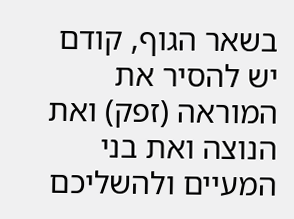בשאר הגוף, קודם יש להסיר את המוראה (זפק) ואת הנוצה ואת בני המעיים ולהשליכם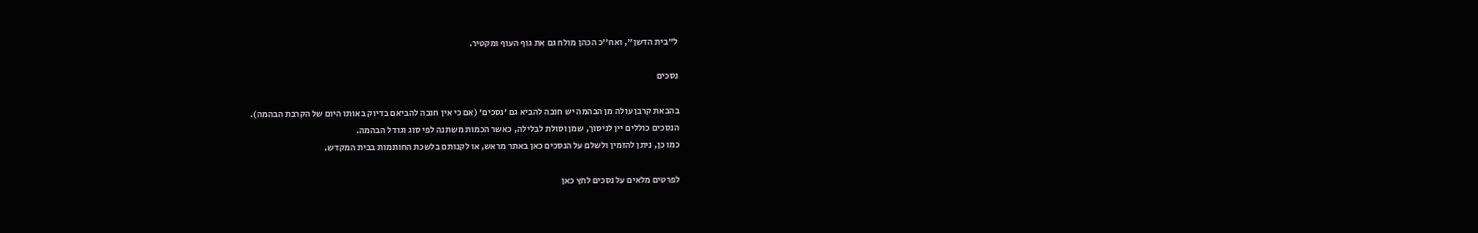ל"בית הדשן", ואח''כ הכהן מולח גם את גוף העוף ומקטיר.

נסכים

בהבאת קרבן עולה מן הבהמה יש חובה להביא גם 'נסכים' (אם כי אין חובה להביאם בדיוק באותו היום של הקרבת הבהמה).
הנסכים כוללים יין לניסוך, שמן וסולת לבלילה, כאשר הכמות משתנה לפי סוג וגודל הבהמה.
כמו כן, ניתן להזמין ולשלם על הנסכים כאן באתר מראש, או לקנותם בלשכת החותמות בבית המקדש.

לפרטים מלאים על נסכים לחץ כאן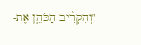"וְהִקְרִ֨יב הַכֹּהֵ֤ן אֶת-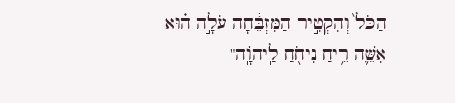הַכֹּל֙ וְהִקְטִ֣יר הַמִּזְבֵּ֔חָה עֹלָ֣ה ה֗וּא אִשֵּׁ֛ה רֵ֥יחַ נִיחֹ֖חַ לַֽיהוָֹֽה"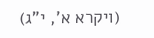(ויקרא א', י"ג)